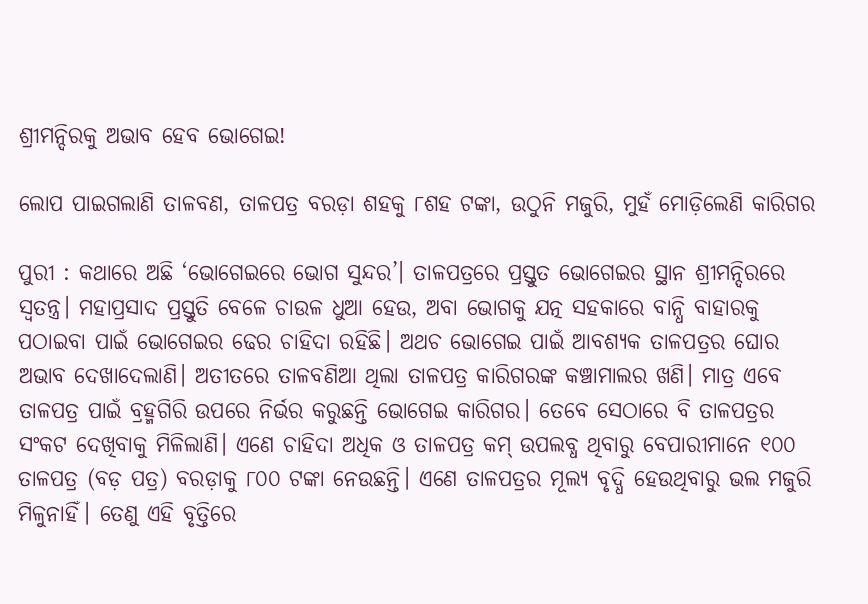ଶ୍ରୀମନ୍ଦିରକୁ ଅଭାବ ହେବ ଭୋଗେଇ!

ଲୋପ ପାଇଗଲାଣି ତାଳବଣ, ତାଳପତ୍ର ବରଡ଼ା ଶହକୁ ୮ଶହ ଟଙ୍କା, ଉଠୁନି ମଜୁରି, ମୁହଁ ମୋଡ଼ିଲେଣି କାରିଗର

ପୁରୀ : କଥାରେ ଅଛି ‘ଭୋଗେଇରେ ଭୋଗ ସୁନ୍ଦର’। ତାଳପତ୍ରରେ ପ୍ରସ୍ତୁତ ଭୋଗେଇର ସ୍ଥାନ ଶ୍ରୀମନ୍ଦିରରେ ସ୍ବତନ୍ତ୍ର। ମହାପ୍ରସାଦ ପ୍ରସ୍ତୁତି ବେଳେ ଚାଉଳ ଧୁଆ ହେଉ, ଅବା ଭୋଗକୁ ଯତ୍ନ ସହକାରେ ବାନ୍ଧି ବାହାରକୁ ପଠାଇବା ପାଇଁ ଭୋଗେଇର ଢେର ଚାହିଦା ରହିଛି। ଅଥଚ ଭୋଗେଇ ପାଇଁ ଆବଶ୍ୟକ ତାଳପତ୍ରର ଘୋର ଅଭାବ ଦେଖାଦେଲାଣି। ଅତୀତରେ ତାଳବଣିଆ ଥିଲା ତାଳପତ୍ର କାରିଗରଙ୍କ କଞ୍ଚାମାଲର ଖଣି। ମାତ୍ର ଏବେ ତାଳପତ୍ର ପାଇଁ ବ୍ରହ୍ମଗିରି ଉପରେ ନିର୍ଭର କରୁଛନ୍ତି ଭୋଗେଇ କାରିଗର। ତେବେ ସେଠାରେ ବି ତାଳପତ୍ରର ସଂକଟ ଦେଖିବାକୁ ମିଳିଲାଣି। ଏଣେ ଚାହିଦା ଅଧିକ ଓ ତାଳପତ୍ର କମ୍‌ ଉପଲବ୍ଧ ଥିବାରୁ ବେପାରୀମାନେ ୧୦୦ ତାଳପତ୍ର (ବଡ଼ ପତ୍ର) ବରଡ଼ାକୁ ୮୦୦ ଟଙ୍କା ନେଉଛନ୍ତି। ଏଣେ ତାଳପତ୍ରର ମୂଲ୍ୟ ବୃଦ୍ଧି ହେଉଥିବାରୁ ଭଲ ମଜୁରି ମିଳୁନାହିଁ। ତେଣୁ ଏହି ବୃତ୍ତିରେ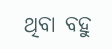ଥିବା ବହୁ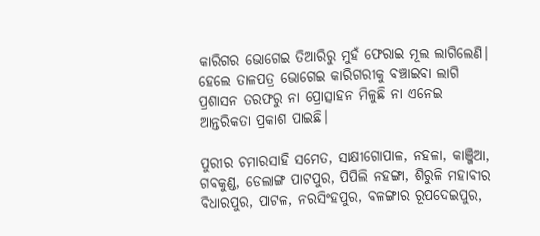କାରିଗର ଭୋଗେଇ ତିଆରିରୁ ମୁହଁ ଫେରାଇ ମୂଲ ଲାଗିଲେଣି। ହେଲେ ତାଳପତ୍ର ଭୋଗେଇ କାରିଗରୀକୁ ବଞ୍ଚାଇବା ଲାଗି ପ୍ରଶାସନ ତରଫରୁ ନା ପ୍ରୋତ୍ସାହନ ମିଳୁଛି ନା ଏନେଇ ଆନ୍ତରିକତା ପ୍ରକାଶ ପାଇଛି।

ପୁରୀର ଚମାରସାହି ସମେତ, ସାକ୍ଷୀଗୋପାଳ, ନହଳା, କାଞ୍ଜିଆ, ଗବକୁଣ୍ଡ, ଡେଲାଙ୍ଗ ପାଟପୁର, ପିପିଲି ନହଙ୍ଗା, ଶିରୁଳି ମହାବୀର ବିଧାରପୁର, ପାଟଳ, ନରସିଂହପୁର, ବଳଙ୍ଗାର ରୂପଦେଇପୁର,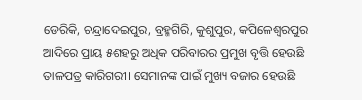ଡେରିକି, ଚନ୍ଦ୍ରାଦେଇପୁର, ବ୍ରହ୍ମଗିରି, କୁଶୁପୁର, କପିଳେଶ୍ବରପୁର ଆଦିରେ ପ୍ରାୟ ୫ଶହରୁ ଅଧିକ ପରିବାରର ପ୍ରମୁଖ ବୃତ୍ତି ହେଉଛି ତାଳପତ୍ର କାରିଗରୀ। ସେମାନଙ୍କ ପାଇଁ ମୁଖ୍ୟ ବଜାର ହେଉଛି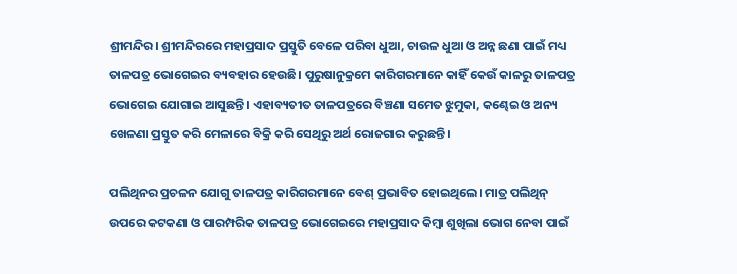ଶ୍ରୀମନ୍ଦିର। ଶ୍ରୀମନ୍ଦିରରେ ମହାପ୍ରସାଦ ପ୍ରସ୍ତୁତି ବେଳେ ପରିବା ଧୁଆ, ଚାଉଳ ଧୁଆ ଓ ଅନ୍ନ ଛଣା ପାଇଁ ମଧ୍ୟ ତାଳପତ୍ର ଭୋଗେଇର ବ୍ୟବହାର ହେଉଛି। ପୁରୁଷାନୁକ୍ରମେ କାରିଗରମାନେ କାହିଁ କେଉଁ କାଳରୁ ତାଳପତ୍ର ଭୋଗେଇ ଯୋଗାଇ ଆସୁଛନ୍ତି। ଏହାବ୍ୟତୀତ ତାଳପତ୍ରରେ ବିଞ୍ଚଣା ସମେତ ଝୁମୁକା, କଣ୍ଢେଇ ଓ ଅନ୍ୟ ଖେଳଣା ପ୍ରସ୍ତୁତ କରି ମେଳାରେ ବିକ୍ରି କରି ସେଥିରୁ ଅର୍ଥ ରୋଜଗାର କରୁଛନ୍ତି।

ପଲିଥିନର ପ୍ରଚଳନ ଯୋଗୁ ତାଳପତ୍ର କାରିଗରମାନେ ବେଶ୍ ପ୍ରଭାବିତ ହୋଇଥିଲେ। ମାତ୍ର ପଲିଥିନ୍‌ ଉପରେ କଟକଣା ଓ ପାରମ୍ପରିକ ତାଳପତ୍ର ଭୋଗେଇରେ ମହାପ୍ରସାଦ କିମ୍ବା ଶୁଖିଲା ଭୋଗ ନେବା ପାଇଁ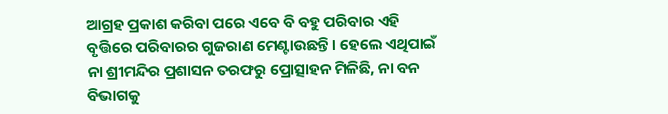ଆଗ୍ରହ ପ୍ରକାଶ କରିବା ପରେ ଏବେ ବି ବହୁ ପରିବାର ଏହି ବୃତ୍ତିରେ ପରିବାରର ଗୁଜରାଣ ମେଣ୍ଟାଉଛନ୍ତି। ହେଲେ ଏଥିପାଇଁ ନା ଶ୍ରୀମନ୍ଦିର ପ୍ରଶାସନ ତରଫରୁ ପ୍ରୋତ୍ସାହନ ମିଳିଛି, ନା ବନ ବିଭାଗକୁ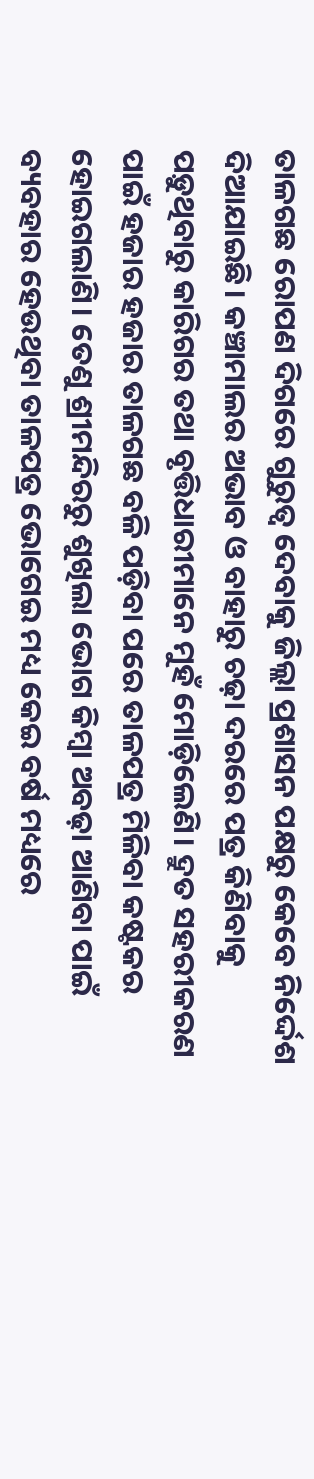ତାଳଗଛ ରୋପଣ ଦିଗରେ ଗୁରୁତ୍ବ ଦେବାକୁ ଜିଲ୍ଲା ପ୍ରଶାସନ ପକ୍ଷରୁ କେବେ ନିର୍ଦ୍ଦେଶ ଦିଆଯାଇଛି। କଞ୍ଚାମାଲର ଅଭାବ ଓ ବାହାରୁ ଚଢ଼ା ଦରରେ ପତ୍ର କିଣିବାକୁ ପଡ଼ୁଥିବାରୁ କାରିଗର ତଥା ବୃତ୍ତିଧାରୀମାନେ ମୁହଁ ମୋଡ଼ିଲେଣି। ଦ୍ରୁତ ସହରୀକରଣ ପାଇଁ ହଜାର ହଜାର ତାଳଗଛ ବଳି ପଡ଼ିବା ପରେ ତାଳପତ୍ର ମିଳିବା କଷ୍ଟକର ହୋଇଗଲାଣି। ତେଣୁ ଶ୍ରୀମନ୍ଦିରରୁ ଶୁଖିଲା ଭୋଗ କିମ୍ବା ଅବଢ଼ା ଆଣିବା ପାଇଁ ବ୍ୟବହାର ହେଉଥିବା ତାଳପତ୍ର ଭୋଗେଇ ମଧ୍ୟ କେଇ ବର୍ଷ ମଧ୍ୟରେ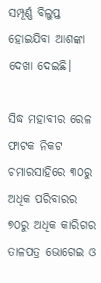ସମ୍ପୂର୍ଣ୍ଣ ବିଲୁପ୍ତ ହୋଇଯିବା ଆଶଙ୍କା ଦେଖା ଦେଇଛି।

ସିଦ୍ଧ ମହାବୀର ରେଳ ଫାଟକ ନିକଟ ଚମାରସାହିରେ ୩୦ରୁ ଅଧିକ ପରିବାରର ୭୦ରୁ ଅଧିକ କାରିଗର ତାଳପତ୍ର ଭୋଗେଇ ଓ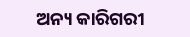ଅନ୍ୟ କାରିଗରୀ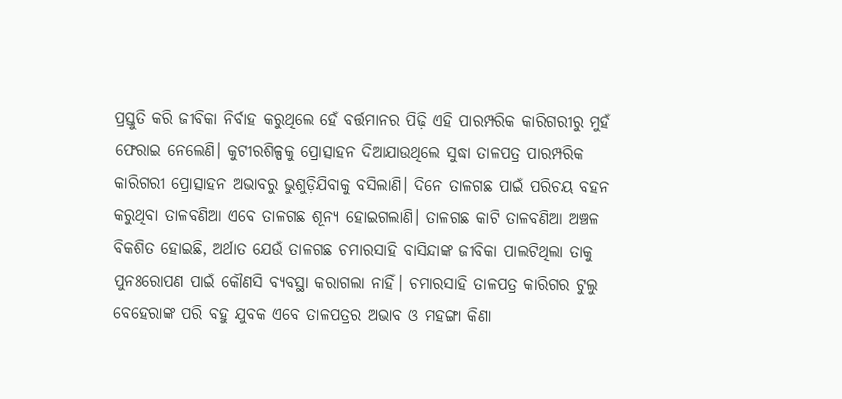ପ୍ରସ୍ତୁତି କରି ଜୀବିକା ନିର୍ବାହ କରୁଥିଲେ ହେଁ ବର୍ତ୍ତମାନର ପିଢ଼ି ଏହି ପାରମ୍ପରିକ କାରିଗରୀରୁ ମୁହଁ ଫେରାଇ ନେଲେଣି। କୁଟୀରଶିଳ୍ପକୁ ପ୍ରୋତ୍ସାହନ ଦିଆଯାଉଥିଲେ ସୁଦ୍ଧା ତାଳପତ୍ର ପାରମ୍ପରିକ କାରିଗରୀ ପ୍ରୋତ୍ସାହନ ଅଭାବରୁ ଭୁଶୁଡ଼ିଯିବାକୁ ବସିଲାଣି। ଦିନେ ତାଳଗଛ ପାଇଁ ପରିଚୟ ବହନ କରୁଥିବା ତାଳବଣିଆ ଏବେ ତାଳଗଛ ଶୂନ୍ୟ ହୋଇଗଲାଣି। ତାଳଗଛ କାଟି ତାଳବଣିଆ ଅଞ୍ଚଳ ବିକଶିତ ହୋଇଛି, ଅର୍ଥାତ ଯେଉଁ ତାଳଗଛ ଚମାରସାହି ବାସିନ୍ଦାଙ୍କ ଜୀବିକା ପାଲଟିଥିଲା ତାକୁ ପୁନଃରୋପଣ ପାଇଁ କୌଣସି ବ୍ୟବସ୍ଥା କରାଗଲା ନାହିଁ।‌ ଚମାରସାହି ତାଳପତ୍ର କାରିଗର ଟୁଲୁ ବେହେରାଙ୍କ ପରି ବହୁ ଯୁବକ ଏବେ ତାଳପତ୍ରର ଅଭାବ ଓ ମହଙ୍ଗା କିଣା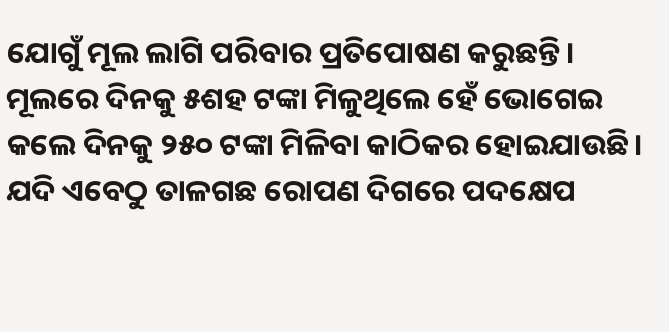ଯୋଗୁଁ ମୂଲ ଲାଗି ପରିବାର ପ୍ରତିପୋଷଣ କରୁଛନ୍ତି। ମୂଲ‌ରେ ଦିନକୁ ୫ଶହ ଟଙ୍କା ମିଳୁଥିଲେ ହେଁ ଭୋଗେଇ କଲେ ଦିନକୁ ୨୫୦ ଟଙ୍କା ମିଳିବା କ‌ାଠିକର ହୋଇଯାଉଛି। ଯଦି ଏବେଠୁ ତାଳଗଛ ରୋପଣ ଦିଗରେ ପଦକ୍ଷେପ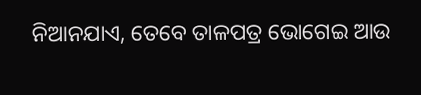ନିଆନଯାଏ, ତେବେ ତାଳପତ୍ର ଭୋଗେଇ ଆଉ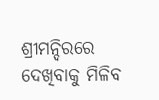ଶ୍ରୀମନ୍ଦିରରେ ଦେଖିବାକୁ ମିଳିବ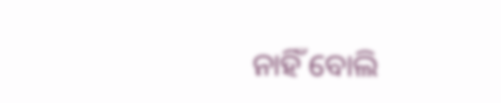ନାହିଁ ବୋଲି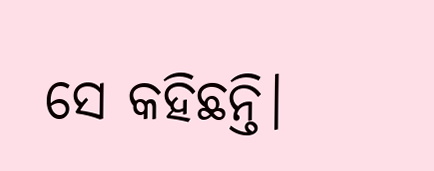ସେ କହିଛନ୍ତି।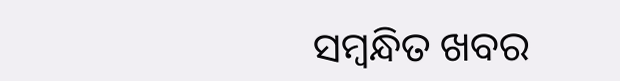ସମ୍ବନ୍ଧିତ ଖବର